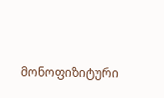მონოფიზიტური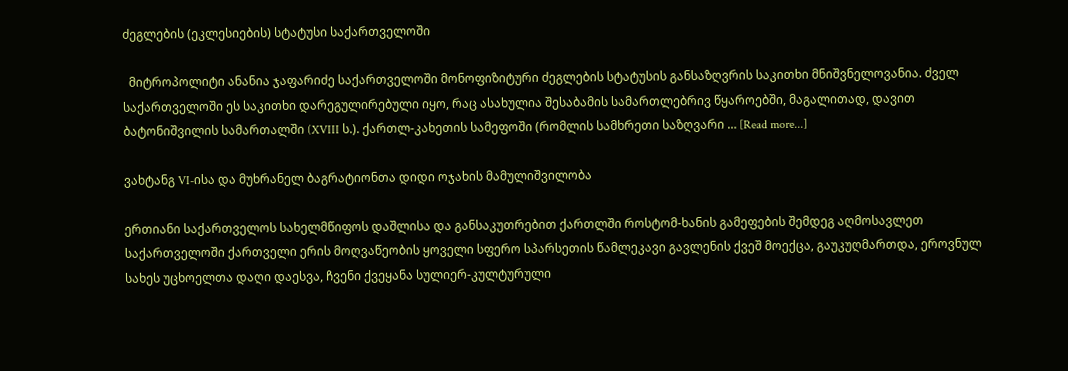ძეგლების (ეკლესიების) სტატუსი საქართველოში

  მიტროპოლიტი ანანია ჯაფარიძე საქართველოში მონოფიზიტური ძეგლების სტატუსის განსაზღვრის საკითხი მნიშვნელოვანია. ძველ საქართველოში ეს საკითხი დარეგულირებული იყო, რაც ასახულია შესაბამის სამართლებრივ წყაროებში, მაგალითად, დავით ბატონიშვილის სამართალში (XVIII ს.). ქართლ-კახეთის სამეფოში (რომლის სამხრეთი საზღვარი … [Read more...]

ვახტანგ VI-ისა და მუხრანელ ბაგრატიონთა დიდი ოჯახის მამულიშვილობა

ერთიანი საქართველოს სახელმწიფოს დაშლისა და განსაკუთრებით ქართლში როსტომ-ხანის გამეფების შემდეგ აღმოსავლეთ საქართველოში ქართველი ერის მოღვაწეობის ყოველი სფერო სპარსეთის წამლეკავი გავლენის ქვეშ მოექცა, გაუკუღმართდა, ეროვნულ სახეს უცხოელთა დაღი დაესვა, ჩვენი ქვეყანა სულიერ-კულტურული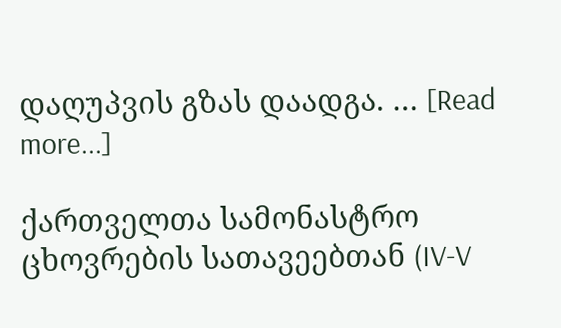დაღუპვის გზას დაადგა. … [Read more...]

ქართველთა სამონასტრო ცხოვრების სათავეებთან (IV-V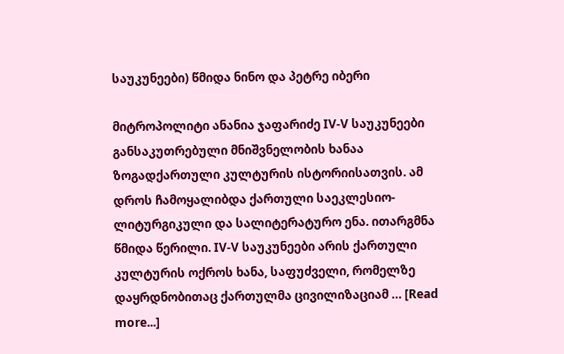საუკუნეები) წმიდა ნინო და პეტრე იბერი

მიტროპოლიტი ანანია ჯაფარიძე IV-V საუკუნეები განსაკუთრებული მნიშვნელობის ხანაა ზოგადქართული კულტურის ისტორიისათვის. ამ დროს ჩამოყალიბდა ქართული საეკლესიო-ლიტურგიკული და სალიტერატურო ენა. ითარგმნა წმიდა წერილი. IV-V საუკუნეები არის ქართული კულტურის ოქროს ხანა, საფუძველი, რომელზე დაყრდნობითაც ქართულმა ცივილიზაციამ … [Read more...]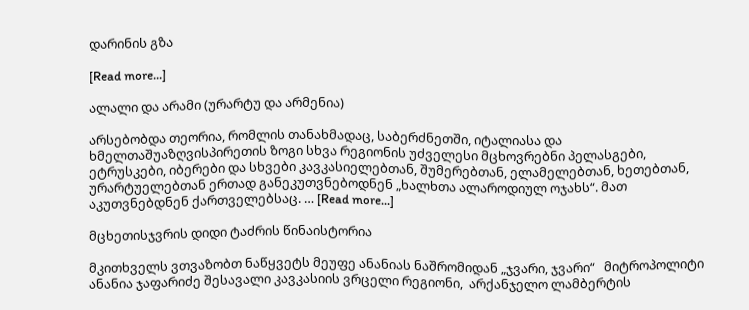დარინის გზა

[Read more...]

ალალი და არამი (ურარტუ და არმენია)

არსებობდა თეორია, რომლის თანახმადაც, საბერძნეთში, იტალიასა და ხმელთაშუაზღვისპირეთის ზოგი სხვა რეგიონის უძველესი მცხოვრებნი პელასგები, ეტრუსკები, იბერები და სხვები კავკასიელებთან, შუმერებთან, ელამელებთან, ხეთებთან, ურარტუელებთან ერთად განეკუთვნებოდნენ „ხალხთა ალაროდიულ ოჯახს“. მათ აკუთვნებდნენ ქართველებსაც. … [Read more...]

მცხეთისჯვრის დიდი ტაძრის წინაისტორია

მკითხველს ვთვაზობთ ნაწყვეტს მეუფე ანანიას ნაშრომიდან „ჯვარი, ჯვარი“   მიტროპოლიტი ანანია ჯაფარიძე შესავალი კავკასიის ვრცელი რეგიონი,  არქანჯელო ლამბერტის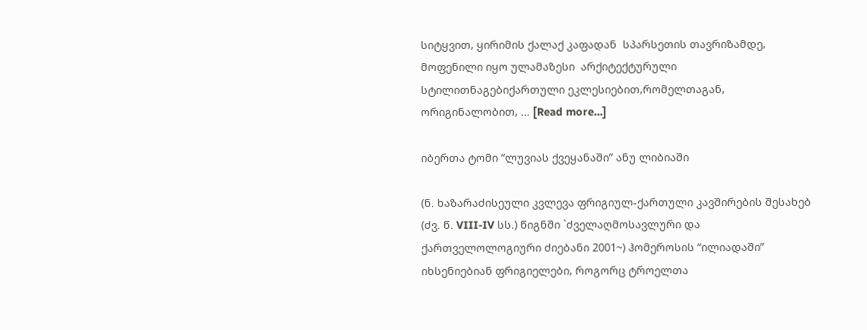სიტყვით, ყირიმის ქალაქ კაფადან  სპარსეთის თავრიზამდე, მოფენილი იყო ულამაზესი  არქიტექტურული სტილითნაგებიქართული ეკლესიებით,რომელთაგან,  ორიგინალობით, … [Read more...]

იბერთა ტომი “ლუვიას ქვეყანაში” ანუ ლიბიაში

(ნ. ხაზარაძისეული კვლევა ფრიგიულ-ქართული კავშირების შესახებ (ძვ. წ. VIII-IV სს.) წიგნში `ძველაღმოსავლური და ქართველოლოგიური ძიებანი 2001~) ჰომეროსის “ილიადაში” იხსენიებიან ფრიგიელები, როგორც ტროელთა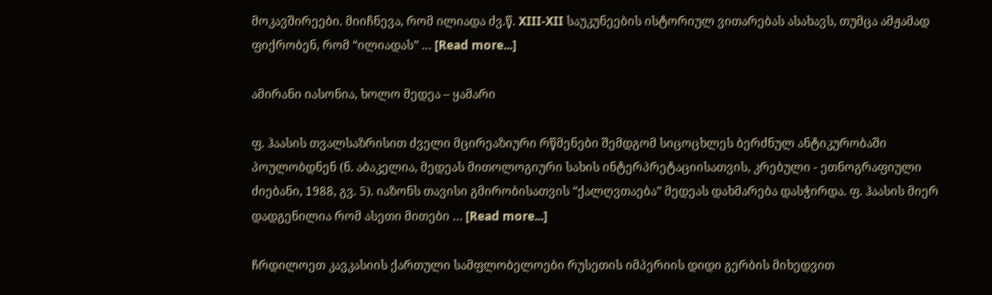მოკავშირეები. მიიჩნევა, რომ ილიადა ძვ.წ. XIII-XII საუკუნეების ისტორიულ ვითარებას ასახავს, თუმცა ამჟამად ფიქრობენ, რომ “ილიადას” … [Read more...]

ამირანი იასონია, ხოლო მედეა – ყამარი

ფ. ჰაასის თვალსაზრისით ძველი მცირეაზიური რწმენები შემდგომ სიცოცხლეს ბერძნულ ანტიკურობაში პოულობდნენ (ნ. აბაკელია, მედეას მითოლოგიური სახის ინტერპრეტაციისათვის, კრებული - ეთნოგრაფიული ძიებანი, 1988, გვ. 5). იაზონს თავისი გმირობისათვის “ქალღვთაება” მედეას დახმარება დასჭირდა. ფ. ჰაასის მიერ დადგენილია რომ ასეთი მითები … [Read more...]

ჩრდილოეთ კავკასიის ქართული სამფლობელოები რუსეთის იმპერიის დიდი გერბის მიხედვით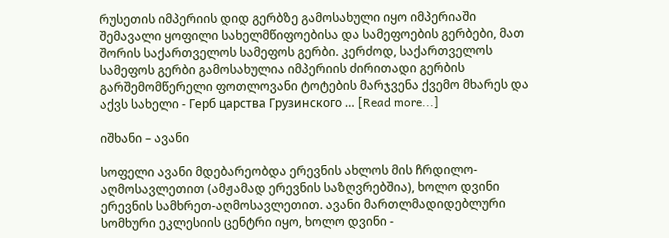რუსეთის იმპერიის დიდ გერბზე გამოსახული იყო იმპერიაში შემავალი ყოფილი სახელმწიფოებისა და სამეფოების გერბები, მათ შორის საქართველოს სამეფოს გერბი. კერძოდ, საქართველოს სამეფოს გერბი გამოსახულია იმპერიის ძირითადი გერბის გარშემომწერელი ფოთლოვანი ტოტების მარჯვენა ქვემო მხარეს და აქვს სახელი - Герб царства Грузинского … [Read more...]

იშხანი – ავანი

სოფელი ავანი მდებარეობდა ერევნის ახლოს მის ჩრდილო-აღმოსავლეთით (ამჟამად ერევნის საზღვრებშია), ხოლო დვინი ერევნის სამხრეთ-აღმოსავლეთით. ავანი მართლმადიდებლური სომხური ეკლესიის ცენტრი იყო, ხოლო დვინი -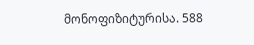მონოფიზიტურისა. 588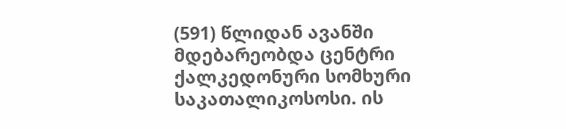(591) წლიდან ავანში მდებარეობდა ცენტრი ქალკედონური სომხური საკათალიკოსოსი. ის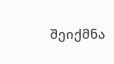შეიქმნა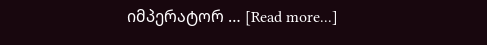იმპერატორ … [Read more...]